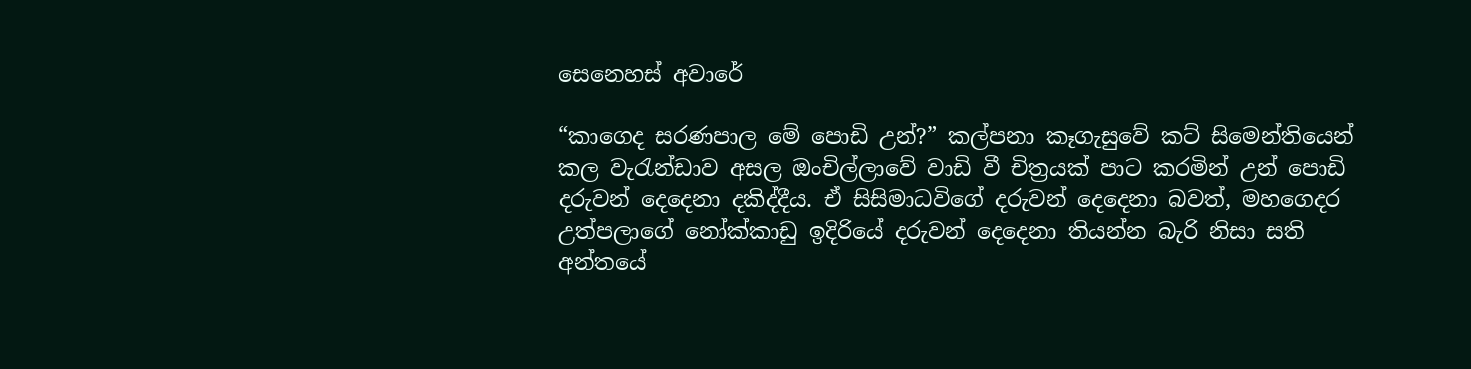සෙනෙහස් අවාරේ

“කාගෙද සරණපාල මේ පොඩි උන්?” කල්පනා කෑගැසුවේ කට් සිමෙන්තියෙන් කල වැරැන්ඩාව අසල ඔංචිල්ලාවේ වාඩි වී චිත්‍රයක් පාට කරමින් උන් පොඩි දරුවන් දෙදෙනා දකිද්දීය. ඒ සිසිමාධවිගේ දරුවන් දෙදෙනා බවත්, මහගෙදර උත්පලාගේ නෝක්කාඩු ඉදිරියේ දරුවන් දෙදෙනා තියන්න බැරි නිසා සති අන්තයේ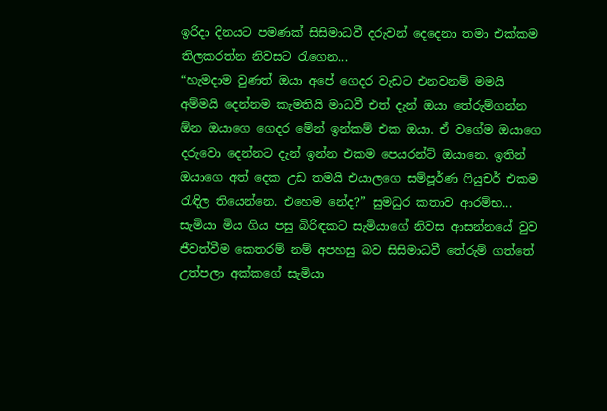ඉරිදා දිනයට පමණක් සිසිමාධවී දරුවන් දෙදෙනා තමා එක්කම තිලකරත්න නිවසට රැගෙන...
“හැමදාම වුණත් ඔයා අ‌පේ ගෙදර වැඩට එනවනම් මමයි අම්මයි දෙන්නම කැමතියි මාධවී එත් දැන් ඔයා තේරුම්ගන්න ඕන ඔයාගෙ ගෙදර මේන් ඉන්කම් එක ඔයා. ඒ වගේම ඔයාගෙ දරුවො දෙන්නට දැන් ඉන්න එකම පෙයරන්ට් ඔයානෙ. ඉතින් ඔයාගෙ අත් දෙක උඩ තමයි එයාලගෙ සම්පූර්ණ ෆියුචර් එකම රැඳිල තියෙන්නෙ. එහෙම නේද?” සුමධුර කතාව ආරම්භ...
සැමියා මිය ගිය පසු බිරිඳකට සැමියාගේ නිවස ආසන්නයේ වුව ජීවත්වීම කෙතරම් නම් අපහසු බව සිසිමාධවී තේරුම් ගත්තේ උත්පලා අක්කගේ සැමියා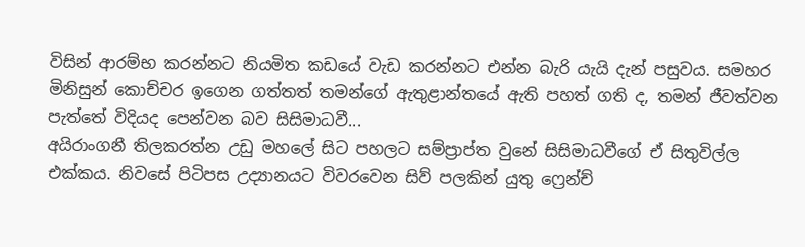විසින් ආරම්භ කරන්නට නියමිත කඩයේ වැඩ කරන්නට එන්න බැරි යැයි දැන් පසුවය. සමහර මිනිසුන් කොච්චර ඉගෙන ගත්තත් තමන්ගේ ඇතුළාන්තයේ ඇති පහත් ගති ද, තමන් ජීවත්වන පැත්තේ විදියද පෙන්වන බව සිසිමාධවී...
අයිරාංගනී තිලකරත්න උඩු මහලේ සිට පහලට සම්ප්‍රාප්ත වුනේ සිසිමාධවීගේ ඒ සිතුවිල්ල එක්කය. නිවසේ පිටිපස උද්‍යානයට විවරවෙන සිව් පලකින් යුතු ෆ්‍රෙන්ච්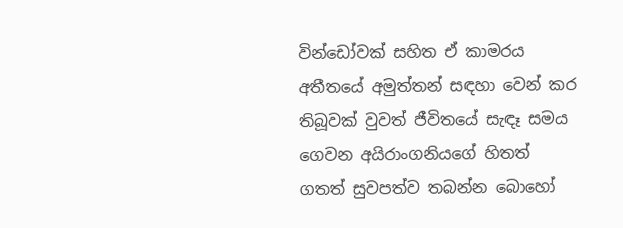වින්ඩෝවක් සහිත ඒ කාමරය අතීතයේ අමුත්තන් සඳහා වෙන් කර තිබූවක් වුවත් ජීවිතයේ සැඳෑ සමය ගෙවන අයිරාංගනියගේ හිතත් ගතත් සුවපත්ව තබන්න බොහෝ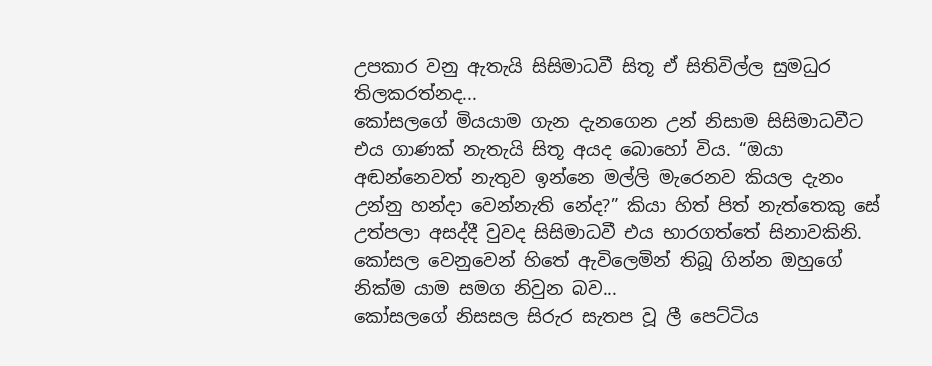උපකාර වනු ඇතැයි සිසිමාධවී සිතූ ඒ සිතිවිල්ල සුමධුර තිලකරත්නද...
කෝසලගේ මියයාම ගැන දැනගෙන උන් නිසාම සිසිමාධවීට එය ගාණක් නැතැයි සිතූ අයද බොහෝ විය. “ඔයා අඬන්නෙවත් නැතුව ඉන්නෙ මල්ලි මැරෙනව කියල දැනං උන්නු හන්දා වෙන්නැති නේද?” කියා හිත් පිත් නැත්තෙකු සේ උත්පලා අසද්දී වුවද සිසිමාධවී එය භාරගත්තේ සිනාවකිනි. කෝසල වෙනුවෙන් හිතේ ඇවිලෙමින් තිබූ ගින්න ඔහුගේ නික්ම යාම සමග නිවුන බව...
කෝසලගේ නිසසල සිරුර සැතප වූ ලී පෙට්ටිය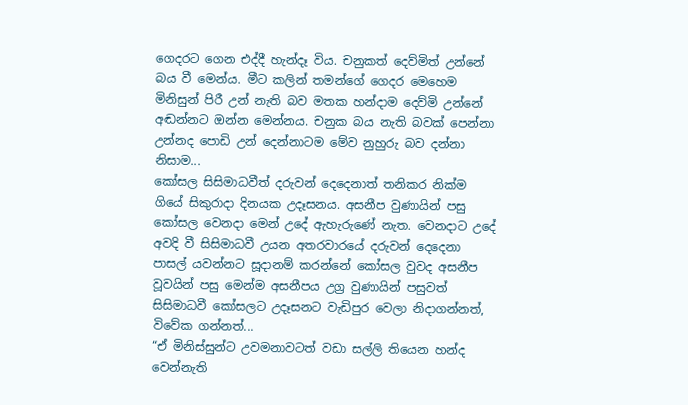ගෙදරට ගෙන එද්දී හැන්දෑ විය. චනුකත් දෙව්මිත් උන්නේ බය වී මෙන්ය. මීට කලින් තමන්ගේ ගෙදර මෙහෙම මිනිසුන් පිරී උන් නැති බව මතක හන්දාම දෙව්මි උන්නේ අඬන්නට ඔන්න මෙන්නය. චනුක බය නැති බවක් පෙන්නා උන්නද පොඩි උන් දෙන්නාටම මේව නුහුරු බව දන්නා නිසාම...
කෝසල සිසිමාධවීත් දරුවන් දෙදෙනාත් තනිකර නික්ම ගියේ සිකුරාදා දිනයක උදෑසනය. අසනීප වුණායින් පසු කෝසල වෙනදා මෙන් උදේ ඇහැරුණේ නැත. වෙනදාට උදේ අවදි වී සිසිමාධවී උයන අතරවාරයේ දරුවන් දෙදෙනා පාසල් යවන්නට සූදානම් කරන්නේ කෝසල වුවද අසනීප වූවයින් පසු මෙන්ම අසනීපය උග්‍ර වුණායින් පසුවත් සිසිමාධවී කෝසලට උදෑසනට වැඩිපුර වෙලා නිදාගන්නත්, විවේක ගන්නත්...
“ඒ මිනිස්සුන්ට උවමනාවටත් වඩා සල්ලි තියෙන හන්ද වෙන්නැති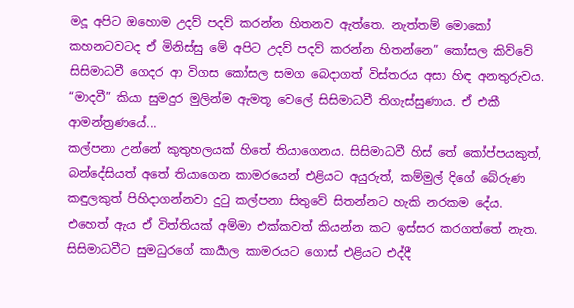මදූ අපිට ඔහොම උදව් පදව් කරන්න හිතනව ඇත්තෙ. නැත්තම් මොකෝ කහනටවටද ඒ මිනිස්සු මේ අපිට උදව් පදව් කරන්න හිතන්නෙ” කෝසල කිව්වේ සිසිමාධවී ගෙදර ආ විගස කෝසල සමග බෙදාගත් විස්තරය අසා හිඳ අනතුරුවය.  “මාදවී” කියා සුමදුර මුලින්ම ඇමතූ වෙලේ සිසිමාධවී තිගැස්සුණාය. ඒ එකී ආමන්ත්‍රණයේ...
කල්පනා උන්නේ කුතුහලයක් හිතේ තියාගෙනය. සිසිමාධවී හිස් තේ කෝප්පයකුත්, බන්දේසියත් අතේ තියාගෙන කාමරයෙන් එළියට අයුරුත්, කම්මුල් දිගේ බේරුණ කඳුලකුත් පිහිදාගන්නවා දුටු කල්පනා සිතුවේ සිතන්නට හැකි නරකම දේය.  එහෙත් ඇය ඒ විත්තියක් අම්මා එක්කවත් කියන්න කට ඉස්සර කරගත්තේ නැත. සිසිමාධවීට සුමධුරගේ කාර්‍යාල කාමරයට ගොස් එළියට එද්දී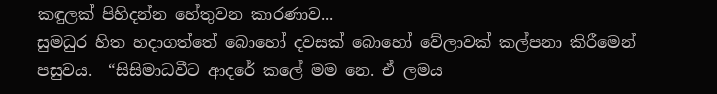කඳුලක් පිහිදන්න හේතුවන කාරණාව...
සුමධුර හිත හදාගත්තේ බොහෝ දවසක් බොහෝ වේලාවක් කල්පනා කිරීමෙන් පසුවය.  “සිසිමාධවීට ආදරේ කලේ මම නෙ. ඒ ලමය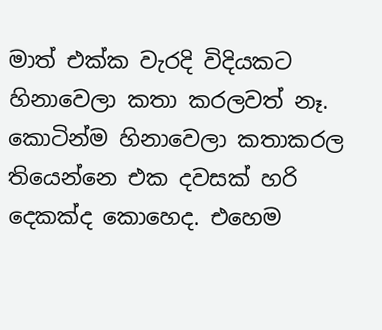මාත් එක්ක වැරදි විදියකට හිනාවෙලා කතා කරලවත් නෑ. කොටින්ම හිනාවෙලා කතාකරල තියෙන්නෙ එක දවසක් හරි දෙකක්ද කොහෙද. එහෙම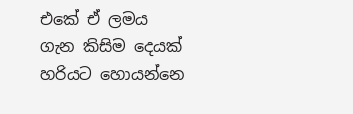එකේ ඒ ලමය ගැන කිසිම දෙයක් හරියට හොයන්නෙ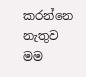කරන්නෙ නැතුව මම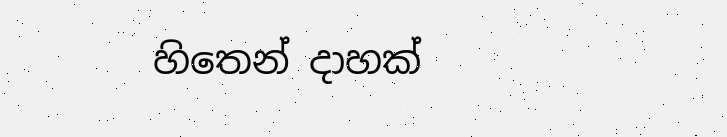හිතෙන් දාහක්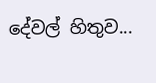දේවල් හිතුව...